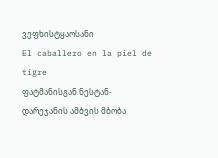ვეფხისტყაოსანი
El caballero en la piel de tigre
ფატმანისგან ნესტან-დარეჯანის ამბვის მბობა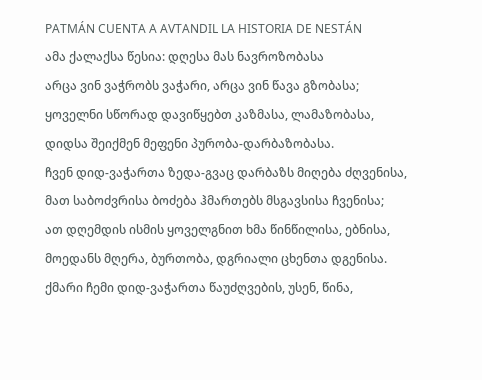PATMÁN CUENTA A AVTANDIL LA HISTORIA DE NESTÁN
ამა ქალაქსა წესია: დღესა მას ნავროზობასა
არცა ვინ ვაჭრობს ვაჭარი, არცა ვინ წავა გზობასა;
ყოველნი სწორად დავიწყებთ კაზმასა, ლამაზობასა,
დიდსა შეიქმენ მეფენი პურობა-დარბაზობასა.
ჩვენ დიდ-ვაჭართა ზედა-გვაც დარბაზს მიღება ძღვენისა,
მათ საბოძვრისა ბოძება ჰმართებს მსგავსისა ჩვენისა;
ათ დღემდის ისმის ყოველგნით ხმა წინწილისა, ებნისა,
მოედანს მღერა, ბურთობა, დგრიალი ცხენთა დგენისა.
ქმარი ჩემი დიდ-ვაჭართა წაუძღვების, უსენ, წინა,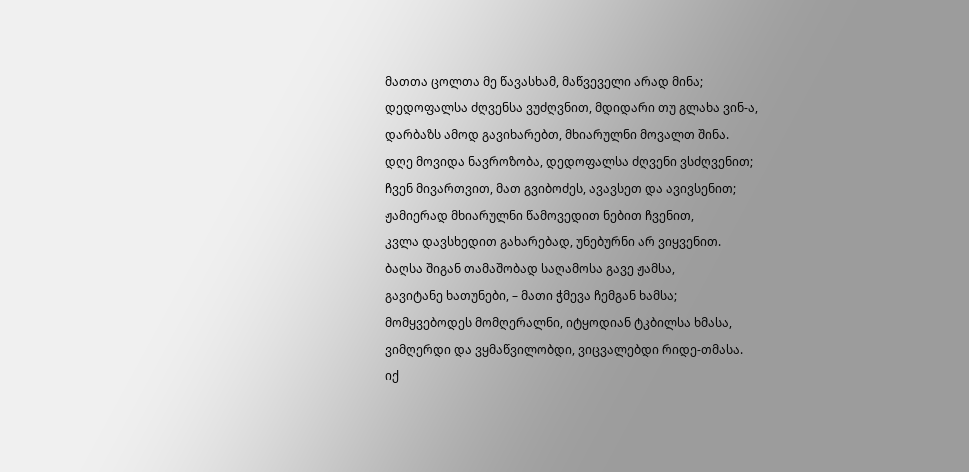მათთა ცოლთა მე წავასხამ, მაწვეველი არად მინა;
დედოფალსა ძღვენსა ვუძღვნით, მდიდარი თუ გლახა ვინ-ა,
დარბაზს ამოდ გავიხარებთ, მხიარულნი მოვალთ შინა.
დღე მოვიდა ნავროზობა, დედოფალსა ძღვენი ვსძღვენით;
ჩვენ მივართვით, მათ გვიბოძეს, ავავსეთ და ავივსენით;
ჟამიერად მხიარულნი წამოვედით ნებით ჩვენით,
კვლა დავსხედით გახარებად, უნებურნი არ ვიყვენით.
ბაღსა შიგან თამაშობად საღამოსა გავე ჟამსა,
გავიტანე ხათუნები, – მათი ჭმევა ჩემგან ხამსა;
მომყვებოდეს მომღერალნი, იტყოდიან ტკბილსა ხმასა,
ვიმღერდი და ვყმაწვილობდი, ვიცვალებდი რიდე-თმასა.
იქ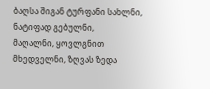ბაღსა შიგან ტურფანი სახლნი, ნატიფად გებულნი,
მაღალნი, ყოვლგნით მხედველნი, ზღვას ზედა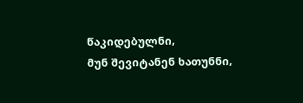წაკიდებულნი,
მუნ შევიტანენ ხათუნნი,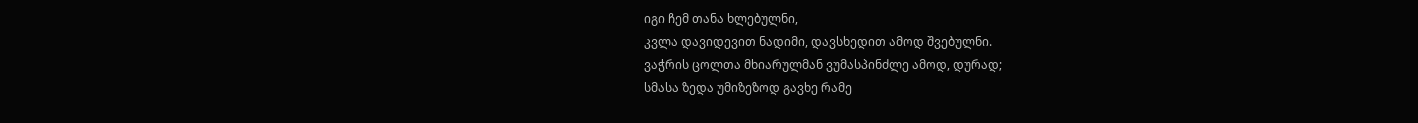იგი ჩემ თანა ხლებულნი,
კვლა დავიდევით ნადიმი, დავსხედით ამოდ შვებულნი.
ვაჭრის ცოლთა მხიარულმან ვუმასპინძლე ამოდ, დურად;
სმასა ზედა უმიზეზოდ გავხე რამე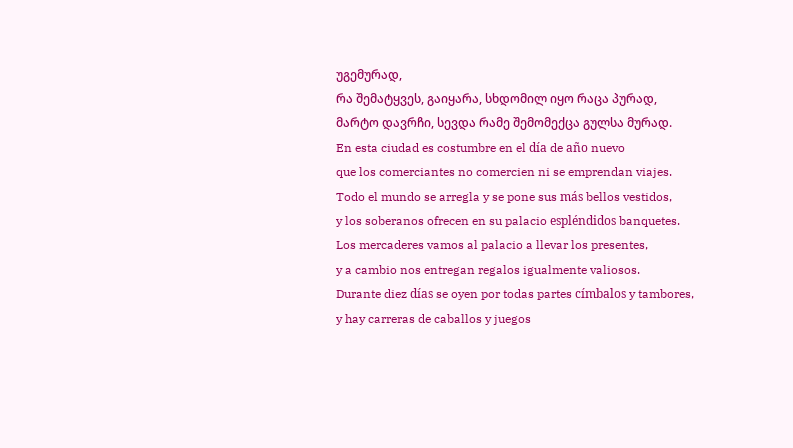უგემურად,
რა შემატყვეს, გაიყარა, სხდომილ იყო რაცა პურად,
მარტო დავრჩი, სევდა რამე შემომექცა გულსა მურად.
En esta ciudad es costumbre en el día de año nuevo
que los comerciantes no comercien ni se emprendan viajes.
Todo el mundo se arregla y se pone sus más bellos vestidos,
y los soberanos ofrecen en su palacio espléndidos banquetes.
Los mercaderes vamos al palacio a llevar los presentes,
y a cambio nos entregan regalos igualmente valiosos.
Durante diez días se oyen por todas partes címbalos y tambores,
y hay carreras de caballos y juegos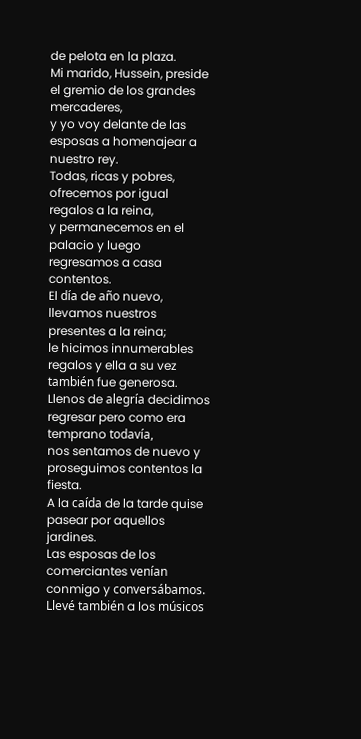de pelota en la plaza.
Mi marido, Hussein, preside el gremio de los grandes mercaderes,
y yo voy delante de las esposas a homenajear a nuestro rey.
Todas, ricas y pobres, ofrecemos por igual regalos a la reina,
y permanecemos en el palacio y luego regresamos a casa contentos.
El día de año nuevo, llevamos nuestros presentes a la reina;
le hicimos innumerables regalos y ella a su vez también fue generosa.
Llenos de alegría decidimos regresar pero como era temprano todavía,
nos sentamos de nuevo y proseguimos contentos la fiesta.
A la caída de la tarde quise pasear por aquellos jardines.
Las esposas de los comerciantes venían conmigo y conversábamos.
Llevé también a los músicos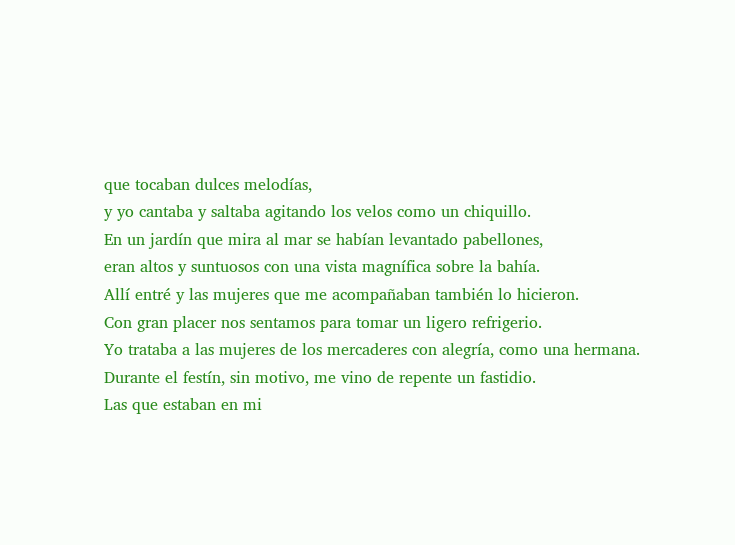que tocaban dulces melodías,
y yo cantaba y saltaba agitando los velos como un chiquillo.
En un jardín que mira al mar se habían levantado pabellones,
eran altos y suntuosos con una vista magnífica sobre la bahía.
Allí entré y las mujeres que me acompañaban también lo hicieron.
Con gran placer nos sentamos para tomar un ligero refrigerio.
Yo trataba a las mujeres de los mercaderes con alegría, como una hermana.
Durante el festín, sin motivo, me vino de repente un fastidio.
Las que estaban en mi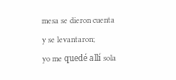mesa se dieron cuenta y se levantaron;
yo me quedé allí sola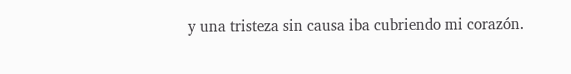y una tristeza sin causa iba cubriendo mi corazón.